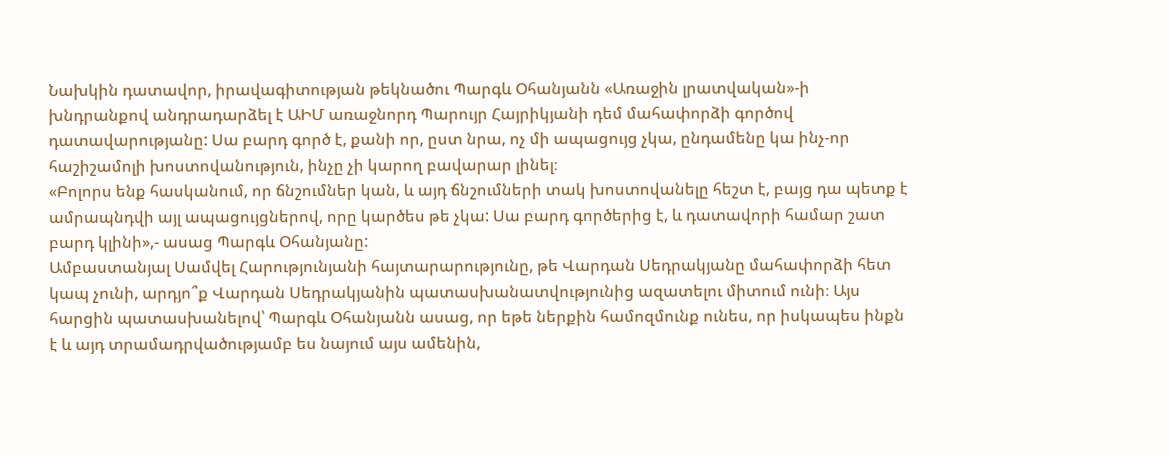Նախկին դատավոր, իրավագիտության թեկնածու Պարգև Օհանյանն «Առաջին լրատվական»-ի խնդրանքով անդրադարձել է ԱԻՄ առաջնորդ Պարույր Հայրիկյանի դեմ մահափորձի գործով դատավարությանը: Սա բարդ գործ է, քանի որ, ըստ նրա, ոչ մի ապացույց չկա, ընդամենը կա ինչ-որ հաշիշամոլի խոստովանություն, ինչը չի կարող բավարար լինել։
«Բոլորս ենք հասկանում, որ ճնշումներ կան, և այդ ճնշումների տակ խոստովանելը հեշտ է, բայց դա պետք է ամրապնդվի այլ ապացույցներով, որը կարծես թե չկա: Սա բարդ գործերից է, և դատավորի համար շատ բարդ կլինի»,- ասաց Պարգև Օհանյանը:
Ամբաստանյալ Սամվել Հարությունյանի հայտարարությունը, թե Վարդան Սեդրակյանը մահափորձի հետ կապ չունի, արդյո՞ք Վարդան Սեդրակյանին պատասխանատվությունից ազատելու միտում ունի։ Այս հարցին պատասխանելով՝ Պարգև Օհանյանն ասաց, որ եթե ներքին համոզմունք ունես, որ իսկապես ինքն է և այդ տրամադրվածությամբ ես նայում այս ամենին,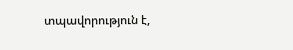տպավորություն է,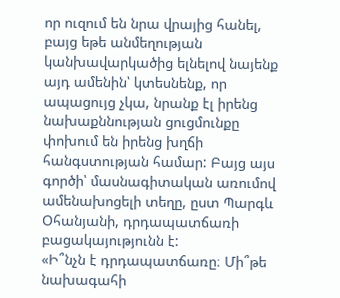որ ուզում են նրա վրայից հանել, բայց եթե անմեղության կանխավարկածից ելնելով նայենք այդ ամենին՝ կտեսնենք, որ ապացույց չկա, նրանք էլ իրենց նախաքննության ցուցմունքը փոխում են իրենց խղճի հանգստության համար: Բայց այս գործի՝ մասնագիտական առումով ամենախոցելի տեղը, ըստ Պարգև Օհանյանի, դրդապատճառի բացակայությունն է:
«Ի՞նչն է դրդապատճառը։ Մի՞թե նախագահի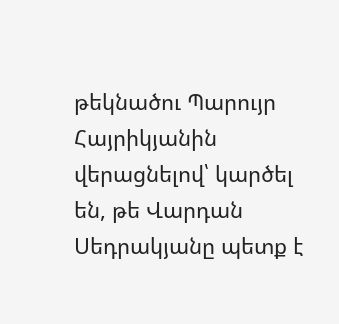թեկնածու Պարույր Հայրիկյանին վերացնելով՝ կարծել են, թե Վարդան Սեդրակյանը պետք է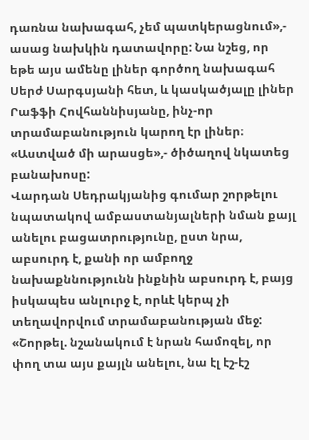դառնա նախագահ, չեմ պատկերացնում»,- ասաց նախկին դատավորը: Նա նշեց, որ եթե այս ամենը լիներ գործող նախագահ Սերժ Սարգսյանի հետ, և կասկածյալը լիներ Րաֆֆի Հովհաննիսյանը, ինչ-որ տրամաբանություն կարող էր լիներ։ «Աստված մի արասցե»,- ծիծաղով նկատեց բանախոսը:
Վարդան Սեդրակյանից գումար շորթելու նպատակով ամբաստանյալների նման քայլ անելու բացատրությունը, ըստ նրա, աբսուրդ է, քանի որ ամբողջ նախաքննությունն ինքնին աբսուրդ է, բայց իսկապես անլուրջ է, որևէ կերպ չի տեղավորվում տրամաբանության մեջ: «Շորթել. նշանակում է նրան համոզել, որ փող տա այս քայլն անելու, նա էլ էշ-էշ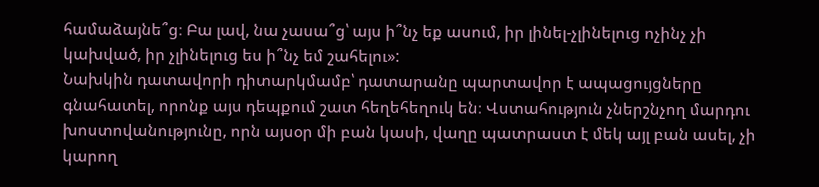համաձայնե՞ց։ Բա լավ, նա չասա՞ց՝ այս ի՞նչ եք ասում, իր լինել-չլինելուց ոչինչ չի կախված, իր չլինելուց ես ի՞նչ եմ շահելու»:
Նախկին դատավորի դիտարկմամբ՝ դատարանը պարտավոր է ապացույցները գնահատել, որոնք այս դեպքում շատ հեղեհեղուկ են։ Վստահություն չներշնչող մարդու խոստովանությունը, որն այսօր մի բան կասի, վաղը պատրաստ է մեկ այլ բան ասել, չի կարող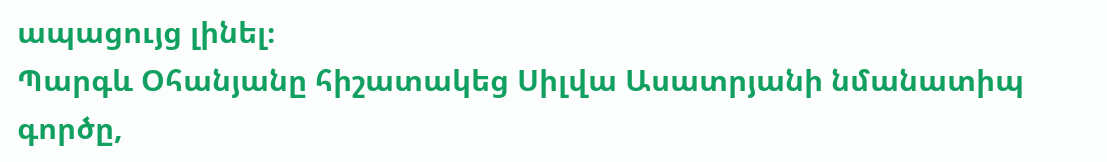ապացույց լինել։
Պարգև Օհանյանը հիշատակեց Սիլվա Ասատրյանի նմանատիպ գործը,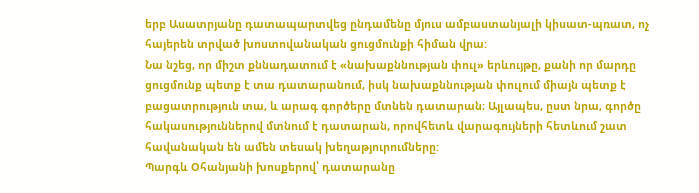երբ Ասատրյանը դատապարտվեց ընդամենը մյուս ամբաստանյալի կիսատ-պռատ, ոչ հայերեն տրված խոստովանական ցուցմունքի հիման վրա:
Նա նշեց, որ միշտ քննադատում է «նախաքննության փուլ» երևույթը, քանի որ մարդը ցուցմունք պետք է տա դատարանում, իսկ նախաքննության փուլում միայն պետք է բացատրություն տա, և արագ գործերը մտնեն դատարան։ Այլապես, ըստ նրա, գործը հակասություններով մտնում է դատարան, որովհետև վարագույների հետևում շատ հավանական են ամեն տեսակ խեղաթյուրումները:
Պարգև Օհանյանի խոսքերով՝ դատարանը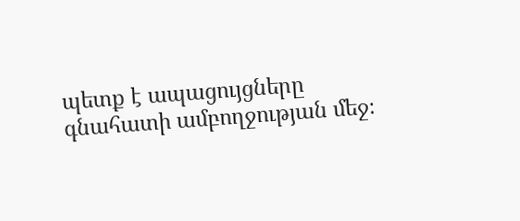պետք է ապացույցները գնահատի ամբողջության մեջ։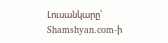Լուսանկարը՝ Shamshyan.com-ի